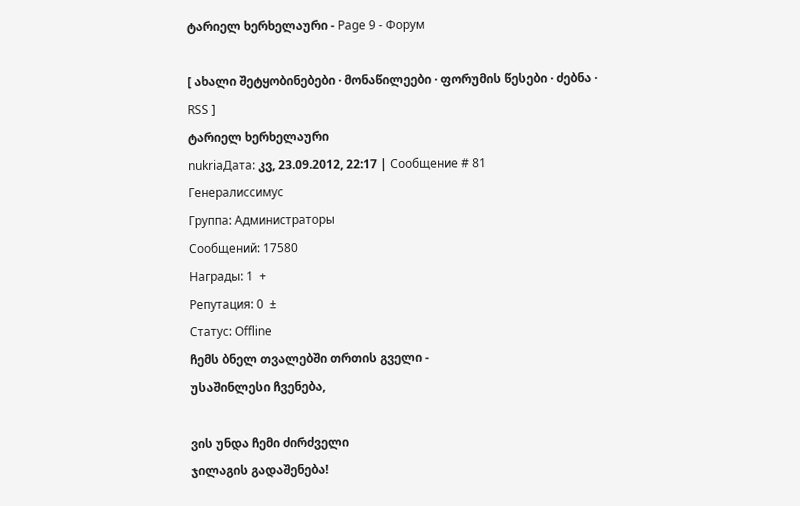ტარიელ ხერხელაური - Page 9 - Форум

[ ახალი შეტყობინებები · მონაწილეები · ფორუმის წესები · ძებნა · RSS ]
ტარიელ ხერხელაური
nukriaДата: კვ, 23.09.2012, 22:17 | Сообщение # 81
Генералиссимус
Группа: Администраторы
Сообщений: 17580
Награды: 1  +
Репутация: 0  ±
Статус: Offline
ჩემს ბნელ თვალებში თრთის გველი -
უსაშინლესი ჩვენება,

ვის უნდა ჩემი ძირძველი
ჯილაგის გადაშენება!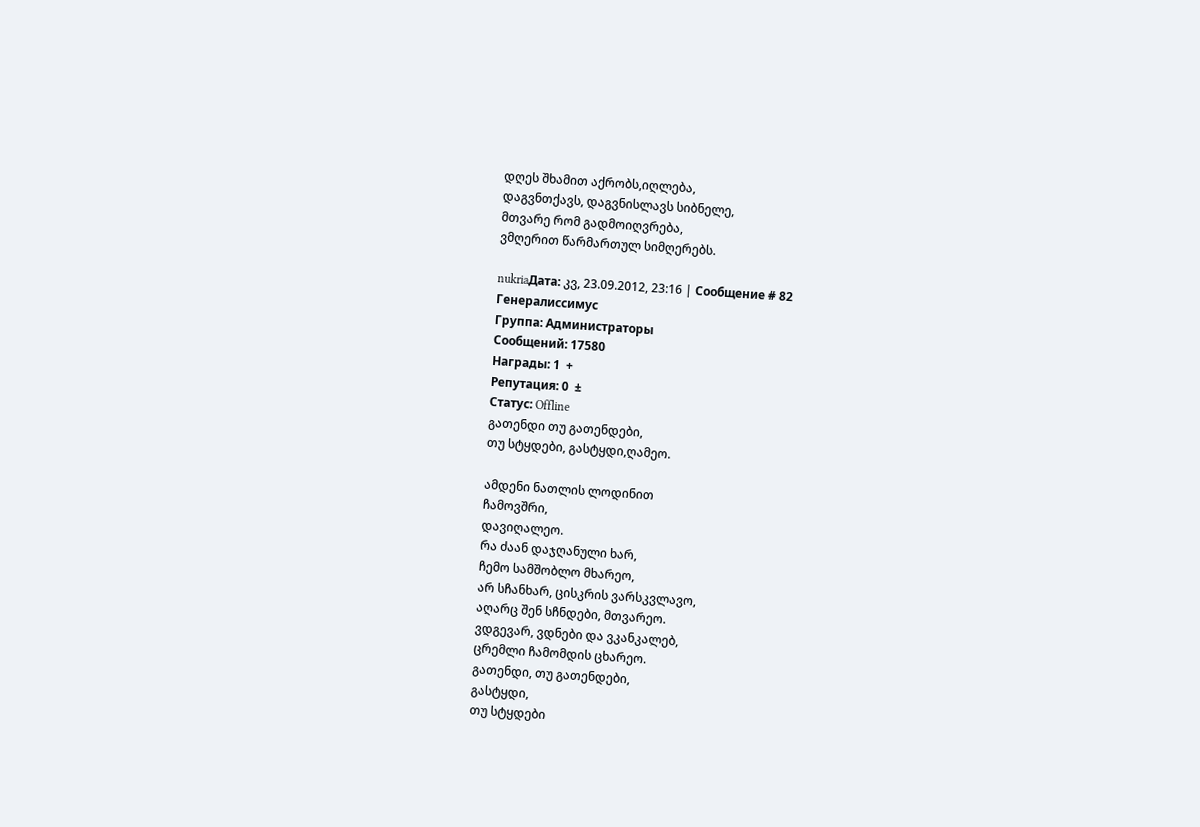დღეს შხამით აქრობს,იღლება,
დაგვნთქავს, დაგვნისლავს სიბნელე,
მთვარე რომ გადმოიღვრება,
ვმღერით წარმართულ სიმღერებს.

nukriaДата: კვ, 23.09.2012, 23:16 | Сообщение # 82
Генералиссимус
Группа: Администраторы
Сообщений: 17580
Награды: 1  +
Репутация: 0  ±
Статус: Offline
გათენდი თუ გათენდები,
თუ სტყდები, გასტყდი,ღამეო.

ამდენი ნათლის ლოდინით
ჩამოვშრი,
დავიღალეო.
რა ძაან დაჯღანული ხარ,
ჩემო სამშობლო მხარეო,
არ სჩანხარ, ცისკრის ვარსკვლავო,
აღარც შენ სჩნდები, მთვარეო.
ვდგევარ, ვდნები და ვკანკალებ,
ცრემლი ჩამომდის ცხარეო.
გათენდი, თუ გათენდები,
გასტყდი,
თუ სტყდები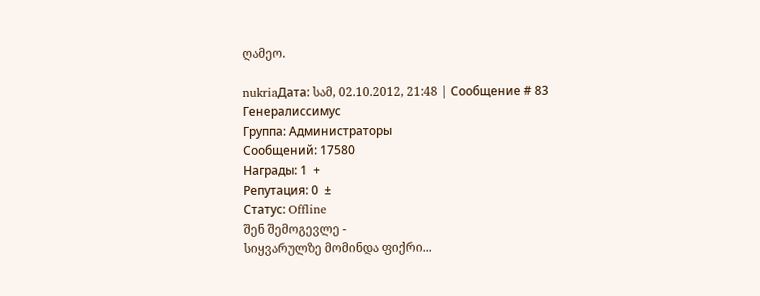ღამეო.

nukriaДата: სამ, 02.10.2012, 21:48 | Сообщение # 83
Генералиссимус
Группа: Администраторы
Сообщений: 17580
Награды: 1  +
Репутация: 0  ±
Статус: Offline
შენ შემოგევლე -
სიყვარულზე მომინდა ფიქრი...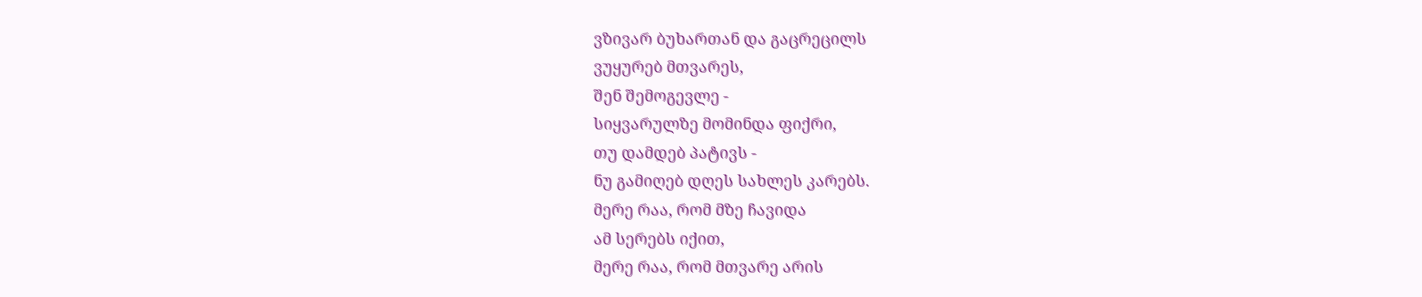ვზივარ ბუხართან და გაცრეცილს
ვუყურებ მთვარეს,
შენ შემოგევლე -
სიყვარულზე მომინდა ფიქრი,
თუ დამდებ პატივს -
ნუ გამიღებ დღეს სახლეს კარებს.
მერე რაა, რომ მზე ჩავიდა
ამ სერებს იქით,
მერე რაა, რომ მთვარე არის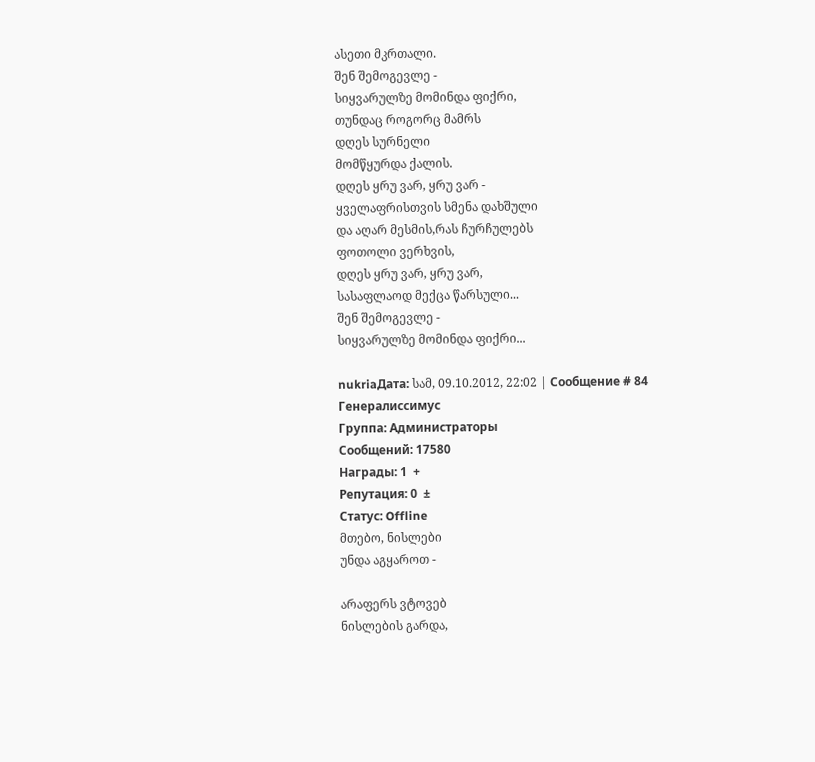ასეთი მკრთალი.
შენ შემოგევლე -
სიყვარულზე მომინდა ფიქრი,
თუნდაც როგორც მამრს
დღეს სურნელი
მომწყურდა ქალის.
დღეს ყრუ ვარ, ყრუ ვარ -
ყველაფრისთვის სმენა დახშული
და აღარ მესმის,რას ჩურჩულებს
ფოთოლი ვერხვის,
დღეს ყრუ ვარ, ყრუ ვარ,
სასაფლაოდ მექცა წარსული...
შენ შემოგევლე -
სიყვარულზე მომინდა ფიქრი...

nukriaДата: სამ, 09.10.2012, 22:02 | Сообщение # 84
Генералиссимус
Группа: Администраторы
Сообщений: 17580
Награды: 1  +
Репутация: 0  ±
Статус: Offline
მთებო, ნისლები
უნდა აგყაროთ -

არაფერს ვტოვებ
ნისლების გარდა,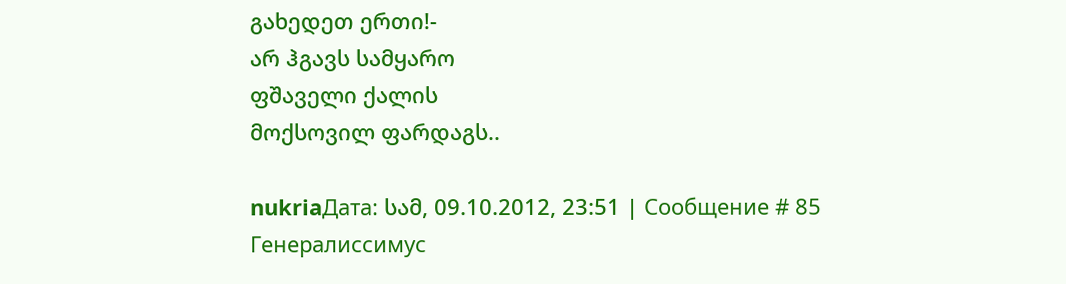გახედეთ ერთი!-
არ ჰგავს სამყარო
ფშაველი ქალის
მოქსოვილ ფარდაგს..

nukriaДата: სამ, 09.10.2012, 23:51 | Сообщение # 85
Генералиссимус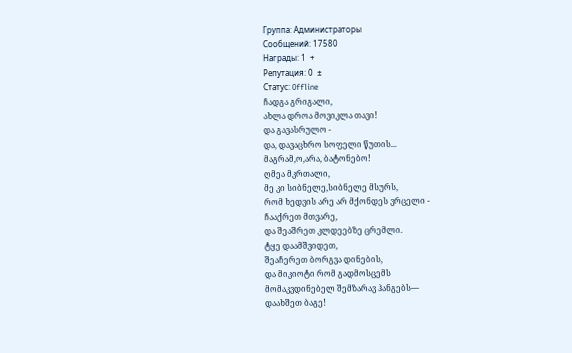Группа: Администраторы
Сообщений: 17580
Награды: 1  +
Репутация: 0  ±
Статус: Offline
ჩადგა გრიგალი,
ახლა დროა მოვიკლა თავი!
და გავასრულო -
და, დავაცხრო სოფელი წუთის...
მაგრამ,ო,არა, ბატონებო!
ღმეა მკრთალი,
მე კი სიბნელე,სიბნელე მსურს,
რომ ხედვის არე არ მქონდეს ვრცელი -
ჩააქრეთ მთვარე,
და შეაშრეთ კლდეებზე ცრემლი.
ტყე დაამშვიდეთ,
შეაჩერეთ ბორგვა დინების,
და მიკიოტი რომ გადმოსცემს
მომაკვდინებელ შემზარავ ჰანგებს—
დაახშეთ ბაგე!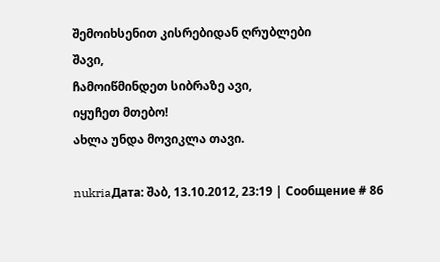შემოიხსენით კისრებიდან ღრუბლები
შავი,
ჩამოიწმინდეთ სიბრაზე ავი,
იყუჩეთ მთებო!
ახლა უნდა მოვიკლა თავი.

nukriaДата: შაბ, 13.10.2012, 23:19 | Сообщение # 86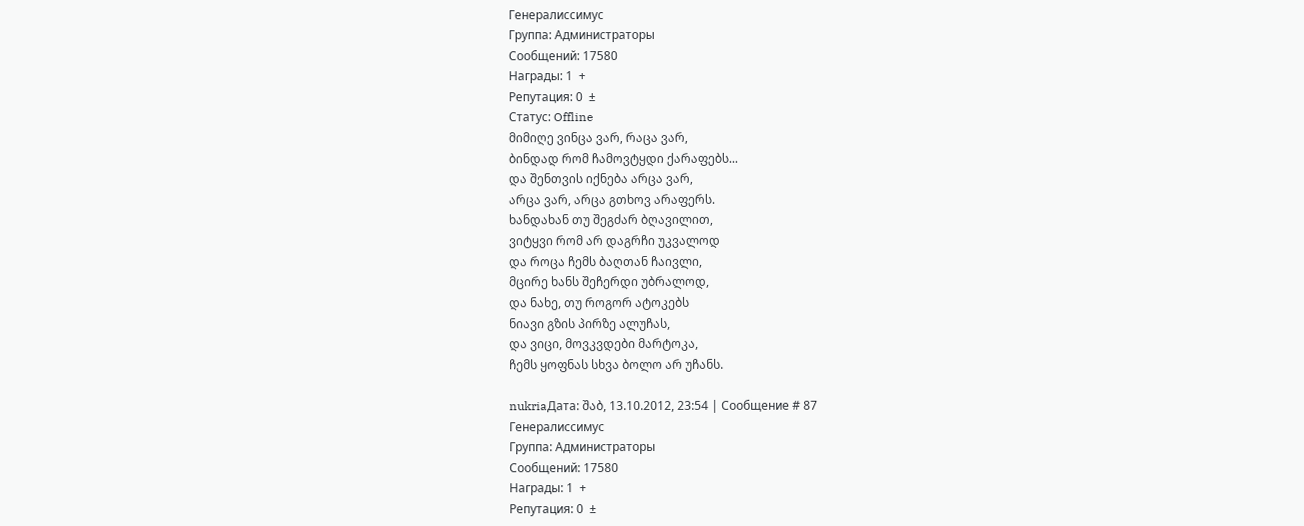Генералиссимус
Группа: Администраторы
Сообщений: 17580
Награды: 1  +
Репутация: 0  ±
Статус: Offline
მიმიღე ვინცა ვარ, რაცა ვარ,
ბინდად რომ ჩამოვტყდი ქარაფებს...
და შენთვის იქნება არცა ვარ,
არცა ვარ, არცა გთხოვ არაფერს.
ხანდახან თუ შეგძარ ბღავილით,
ვიტყვი რომ არ დაგრჩი უკვალოდ
და როცა ჩემს ბაღთან ჩაივლი,
მცირე ხანს შეჩერდი უბრალოდ,
და ნახე, თუ როგორ ატოკებს
ნიავი გზის პირზე ალუჩას,
და ვიცი, მოვკვდები მარტოკა,
ჩემს ყოფნას სხვა ბოლო არ უჩანს.

nukriaДата: შაბ, 13.10.2012, 23:54 | Сообщение # 87
Генералиссимус
Группа: Администраторы
Сообщений: 17580
Награды: 1  +
Репутация: 0  ±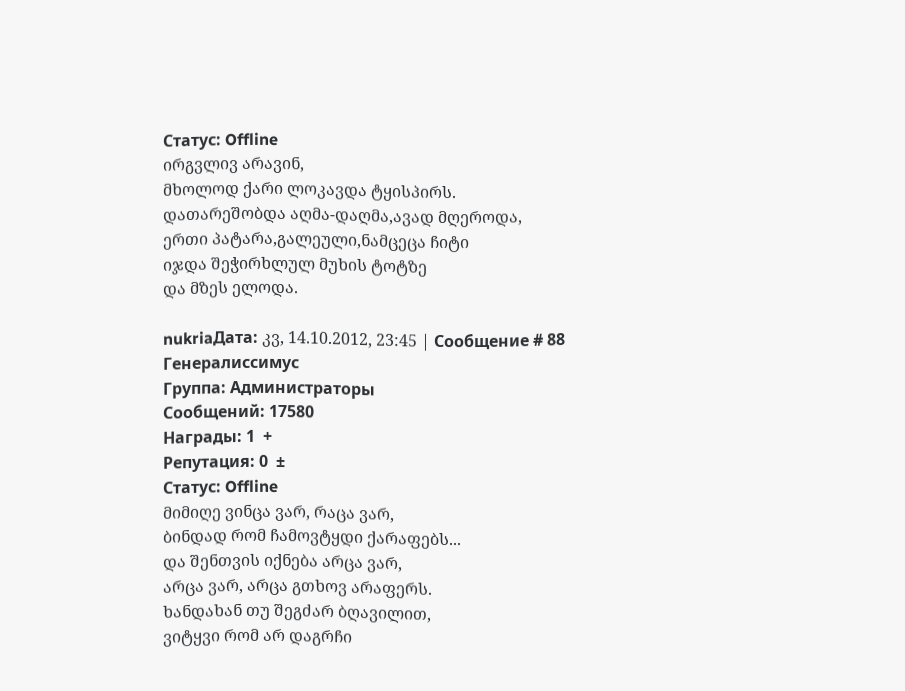Статус: Offline
ირგვლივ არავინ,
მხოლოდ ქარი ლოკავდა ტყისპირს.
დათარეშობდა აღმა-დაღმა,ავად მღეროდა,
ერთი პატარა,გალეული,ნამცეცა ჩიტი
იჯდა შეჭირხლულ მუხის ტოტზე
და მზეს ელოდა.

nukriaДата: კვ, 14.10.2012, 23:45 | Сообщение # 88
Генералиссимус
Группа: Администраторы
Сообщений: 17580
Награды: 1  +
Репутация: 0  ±
Статус: Offline
მიმიღე ვინცა ვარ, რაცა ვარ,
ბინდად რომ ჩამოვტყდი ქარაფებს...
და შენთვის იქნება არცა ვარ,
არცა ვარ, არცა გთხოვ არაფერს.
ხანდახან თუ შეგძარ ბღავილით,
ვიტყვი რომ არ დაგრჩი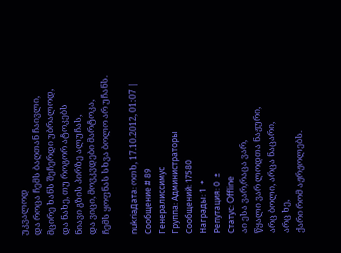უკვალოდ
და როცა ჩემს ბაღთან ჩაივლი,
მცირე ხანს შეჩერდი უბრალოდ,
და ნახე, თუ როგორ ატოკებს
ნიავი გზის პირზე ალუჩას,
და ვიცი, მოვკვდები მარტოკა,
ჩემს ყოფნას სხვა ბოლო არ უჩანს.

nukriaДата: ოთხ, 17.10.2012, 01:07 | Сообщение # 89
Генералиссимус
Группа: Администраторы
Сообщений: 17580
Награды: 1  +
Репутация: 0  ±
Статус: Offline
აი ესა ვარ,რაცა ვარ,
წყალი ვარ ლოდთა ნაჟური,
არც ბოლი, არცა ნაცარი,
არც ხე,
ქარი რომ აჟრჟოლებს.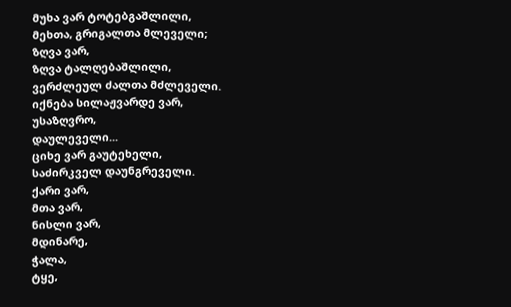მუხა ვარ ტოტებგაშლილი,
მეხთა, გრიგალთა მლეველი;
ზღვა ვარ,
ზღვა ტალღებაშლილი,
ვერძლეულ ძალთა მძლეველი.
იქნება სილაჟვარდე ვარ,
უსაზღვრო,
დაულეველი...
ციხე ვარ გაუტეხელი,
საძირკველ დაუნგრეველი.
ქარი ვარ,
მთა ვარ,
ნისლი ვარ,
მდინარე,
ჭალა,
ტყე,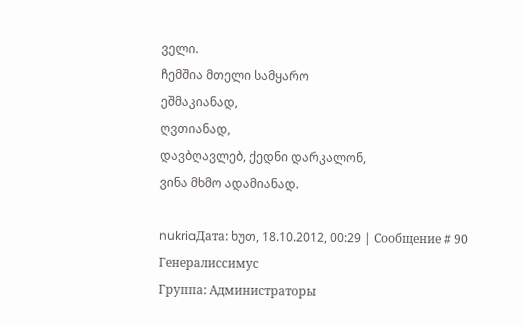ველი.
ჩემშია მთელი სამყარო
ეშმაკიანად,
ღვთიანად,
დავბღავლებ, ქედნი დარკალონ,
ვინა მხმო ადამიანად.

nukriaДата: ხუთ, 18.10.2012, 00:29 | Сообщение # 90
Генералиссимус
Группа: Администраторы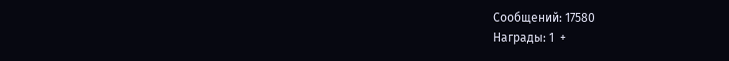Сообщений: 17580
Награды: 1  +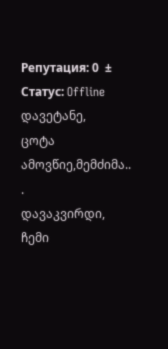Репутация: 0  ±
Статус: Offline
დავეტანე,
ცოტა ამოვწიე,მემძიმა..
.
დავაკვირდი,
ჩემი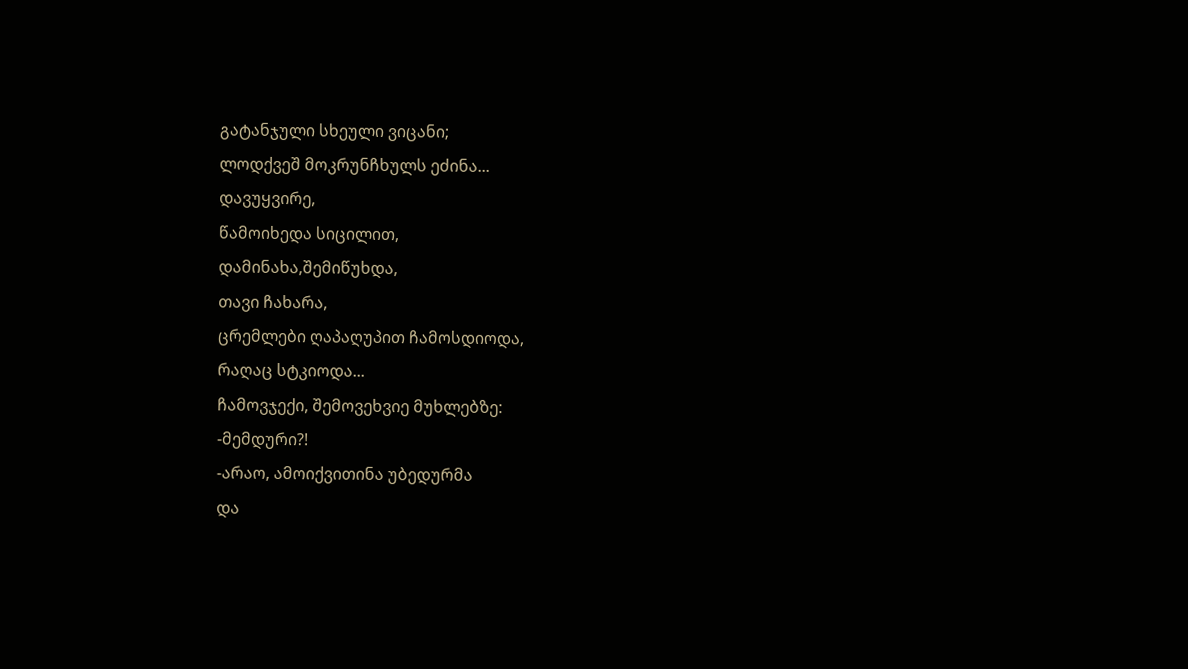გატანჯული სხეული ვიცანი;
ლოდქვეშ მოკრუნჩხულს ეძინა...
დავუყვირე,
წამოიხედა სიცილით,
დამინახა,შემიწუხდა,
თავი ჩახარა,
ცრემლები ღაპაღუპით ჩამოსდიოდა,
რაღაც სტკიოდა...
ჩამოვჯექი, შემოვეხვიე მუხლებზე:
-მემდური?!
-არაო, ამოიქვითინა უბედურმა
და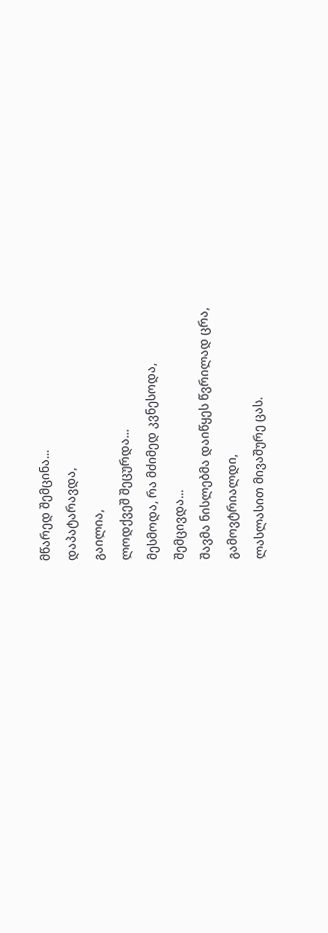მწარედ შემცინა...
დაპატარავდა,
გაილია,
ლოდქვეშ შეცურდა...
მესმოდა, რა მძიმედ კვნესოდა,
შემცივდა...
შავმა ნისლებმა დაიწყეს წვრილად ცრა,
გამოვტრიალდი,
ლასლასით მივაშურე ცას.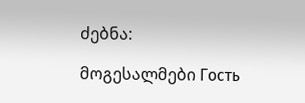ძებნა:

მოგესალმები Гость